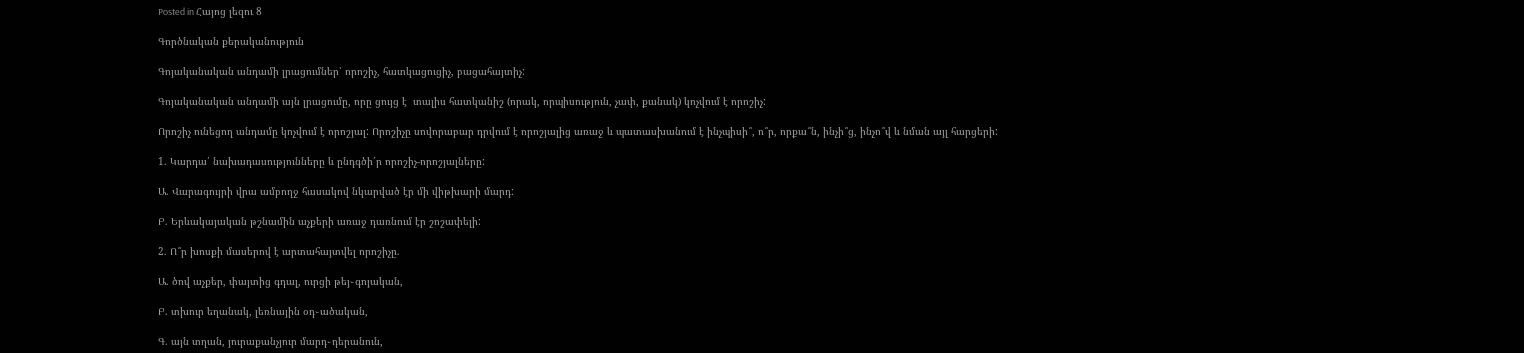Posted in Հայոց լեզու 8

Գործնական քերականություն

Գոյականական անդամի լրացումներ՝ որոշիչ, հատկացուցիչ, բացահայտիչ:

Գոյականական անդամի այն լրացումը, որը ցույց է  տալիս հատկանիշ (որակ, որպիսություն, չափ, քանակ) կոչվում է որոշիչ:

Որոշիչ ունեցող անդամը կոչվում է որոշյալ: Որոշիչը սովորաբար դրվում է որոշյալից առաջ և պատասխանում է ինչպիսի՞, ո՞ր, որքա՞ն, ինչի՞ց, ինչո՞վ և նման այլ հարցերի:

1. Կարդա՛ նախադասությունները և ընդգծի՛ր որոշիչ-որոշյալները:

Ա. Վարագույրի վրա ամբողջ հասակով նկարված էր մի վիթխարի մարդ:

Բ. Երևակայական թշնամին աչքերի առաջ դառնում էր շոշափելի:

2. Ո՞ր խոսքի մասերով է արտահայտվել որոշիչը.

Ա. ծով աչքեր, փայտից գդալ, ուրցի թեյ֊գոյական,

Բ. տխուր եղանակ, լեռնային օդ֊ածական,

Գ. այն տղան, յուրաքանչյուր մարդ֊դերանուն,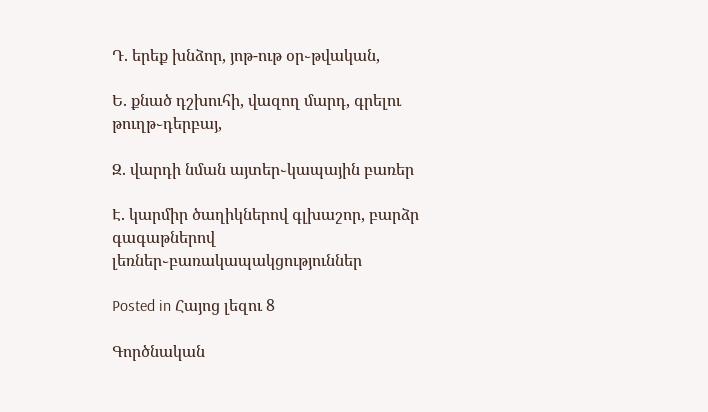Դ. երեք խնձոր, յոթ-ութ օր֊թվական,

Ե. քնած դշխուհի, վազող մարդ, գրելու թուղթ֊դերբայ,

Զ. վարդի նման այտեր֊կապային բառեր

Է. կարմիր ծաղիկներով գլխաշոր, բարձր գագաթներով լեռներ֊բառակապակցություններ

Posted in Հայոց լեզու 8

Գործնական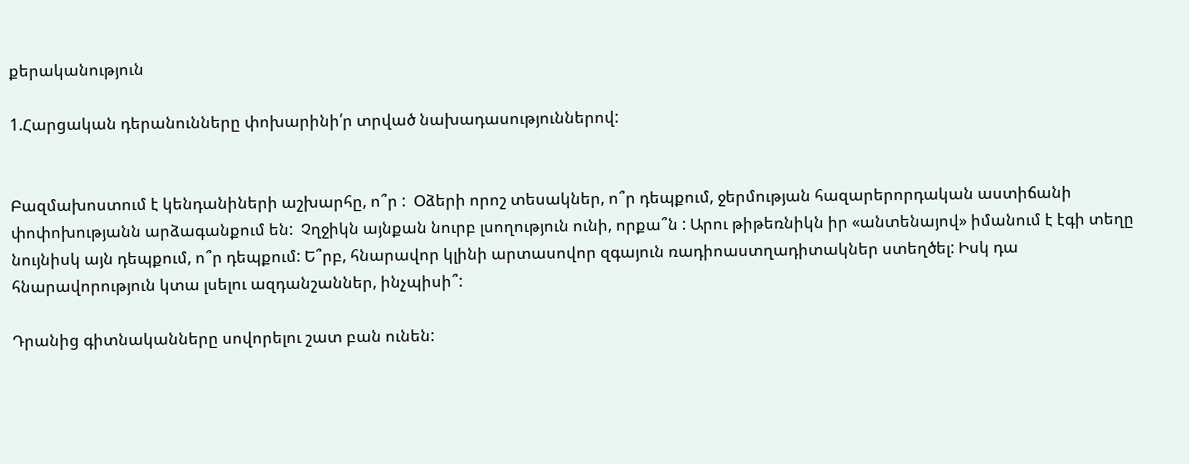քերականություն

1.Հարցական դերանունները փոխարինի՛ր տրված նախադասություններով:


Բազմախոստում է կենդանիների աշխարհը, ո՞ր :  Օձերի որոշ տեսակներ, ո՞ր դեպքում, ջերմության հազարերորդական աստիճանի փոփոխությանն արձագանքում են:  Չղջիկն այնքան նուրբ լսողություն ունի, որքա՞ն : Արու թիթեռնիկն իր «անտենայով» իմանում է էգի տեղը նույնիսկ այն դեպքում, ո՞ր դեպքում: Ե՞րբ, հնարավոր կլինի արտասովոր զգայուն ռադիոաստղադիտակներ ստեղծել: Իսկ դա հնարավորություն կտա լսելու ազդանշաններ, ինչպիսի՞:

Դրանից գիտնականները սովորելու շատ բան ունեն: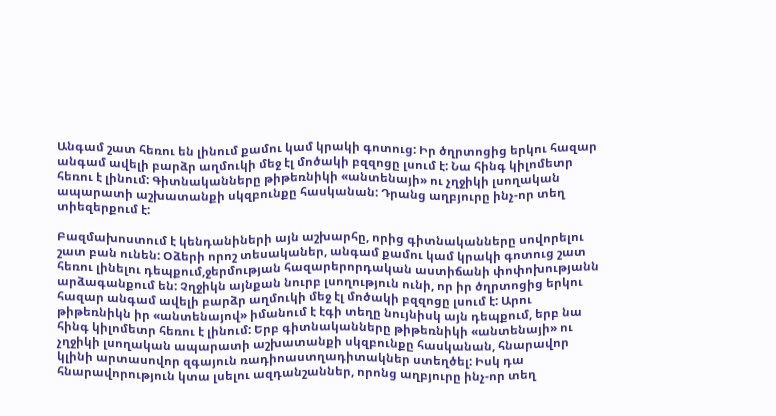Անգամ շատ հեռու են լինում քամու կամ կրակի գոտուց: Իր ծղրտոցից երկու հազար անգամ ավելի բարձր աղմուկի մեջ էլ մոծակի բզզոցը լսում է: Նա հինգ կիլոմետր հեռու է լինում: Գիտնականները թիթեռնիկի «անտենայի» ու չղջիկի լսողական ապարատի աշխատանքի սկզբունքը հասկանան: Դրանց աղբյուրը ինչ-որ տեղ տիեզերքում է:

Բազմախոստում է կենդանիների այն աշխարհը, որից գիտնականները սովորելու շատ բան ունեն: Օձերի որոշ տեսականեր, անգամ քամու կամ կրակի գոտուց շատ հեռու լինելու դեպքում,ջերմության հազարերորդական աստիճանի փոփոխությանն արձագանքում են: Չղջիկն այնքան նուրբ լսողություն ունի, որ իր ծղրտոցից երկու հազար անգամ ավելի բարձր աղմուկի մեջ էլ մոծակի բզզոցը լսում է: Արու թիթեռնիկն իր «անտենայով» իմանում է էգի տեղը նույնիսկ այն դեպքում, երբ նա հինգ կիլոմետր հեռու է լինում: Երբ գիտնականները թիթեռնիկի «անտենայի» ու չղջիկի լսողական ապարատի աշխատանքի սկզբունքը հասկանան, հնարավոր կլինի արտասովոր զգայուն ռադիոաստղադիտակներ ստեղծել: Իսկ դա հնարավորություն կտա լսելու ազդանշաններ, որոնց աղբյուրը ինչ-որ տեղ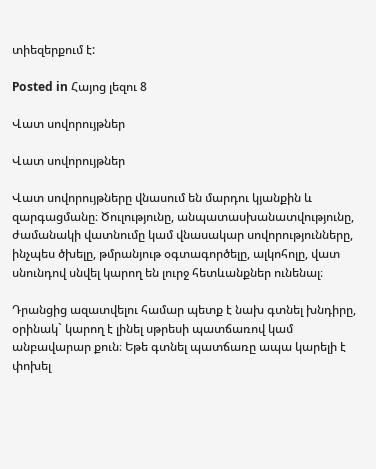տիեզերքում է:

Posted in Հայոց լեզու 8

Վատ սովորույթներ

Վատ սովորույթներ

Վատ սովորույթները վնասում են մարդու կյանքին և զարգացմանը։ Ծուլությունը, անպատասխանատվությունը, ժամանակի վատնումը կամ վնասակար սովորությունները, ինչպես ծխելը, թմրանյութ օգտագործելը, ալկոհոլը, վատ սնունդով սնվել կարող են լուրջ հետևանքներ ունենալ։

Դրանցից ազատվելու համար պետք է նախ գտնել խնդիրը, օրինակ` կարող է լինել սթրեսի պատճառով կամ անբավարար քուն։ Եթե գտնել պատճառը ապա կարելի է փոխել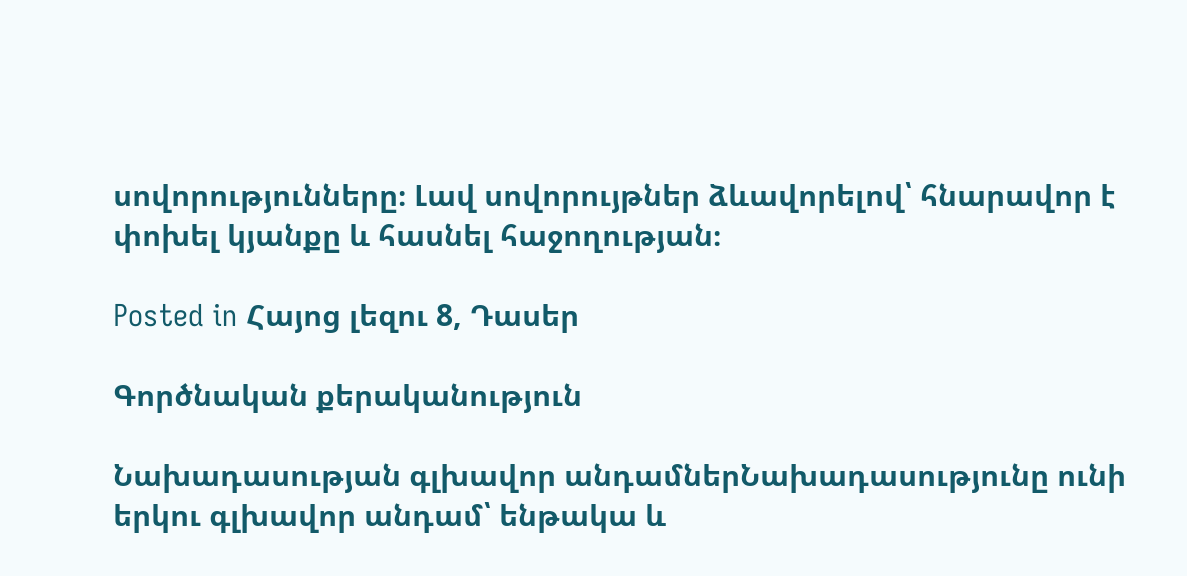սովորությունները։ Լավ սովորույթներ ձևավորելով՝ հնարավոր է  փոխել կյանքը և հասնել հաջողության։

Posted in Հայոց լեզու 8, Դասեր

Գործնական քերականություն

Նախադասության գլխավոր անդամներՆախադասությունը ունի երկու գլխավոր անդամ՝ ենթակա և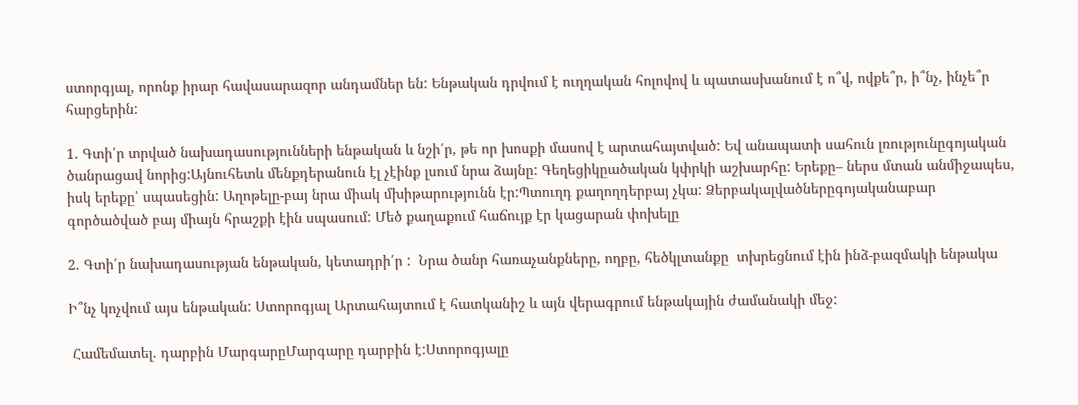ստորգյալ, որոնք իրար հավասարազոր անդամներ են: Ենթական դրվում է ուղղական հոլովով և պատասխանում է ո՞վ, ովքե՞ր, ի՞նչ, ինչե՞ր հարցերին:

1. Գտի՛ր տրված նախադասությունների ենթական և նշի՛ր, թե որ խոսքի մասով է արտահայտված: Եվ անապատի սահուն լռությունըգոյական ծանրացավ նորից:Այնուհետև մենքդերանուն էլ չէինք լսում նրա ձայնը: Գեղեցիկըածական կփրկի աշխարհը: Երեքը– ներս մտան անմիջապես, իսկ երեքը՝ սպասեցին: Աղոթելը-բայ նրա միակ մխիթարությունն էր:Պտուղդ քաղողդերբայ չկա: Ձերբակալվածներըգոյականաբար գործածված բայ միայն հրաշքի էին սպասում: Մեծ քաղաքում հաճույք էր կացարան փոխելը

2. Գտի՛ր նախադասության ենթական, կետադրի՛ր :  Նրա ծանր հառաչանքները, ողբը, հեծկլտանքը  տխրեցնում էին ինձ-բազմակի ենթակա

Ի՞նչ կոչվում այս ենթական: Ստորոգյալ Արտահայտում է հատկանիշ և այն վերագրում ենթակային ժամանակի մեջ:

 Համեմատել. դարբին ՄարգարըՄարգարը դարբին է:Ստորոգյալը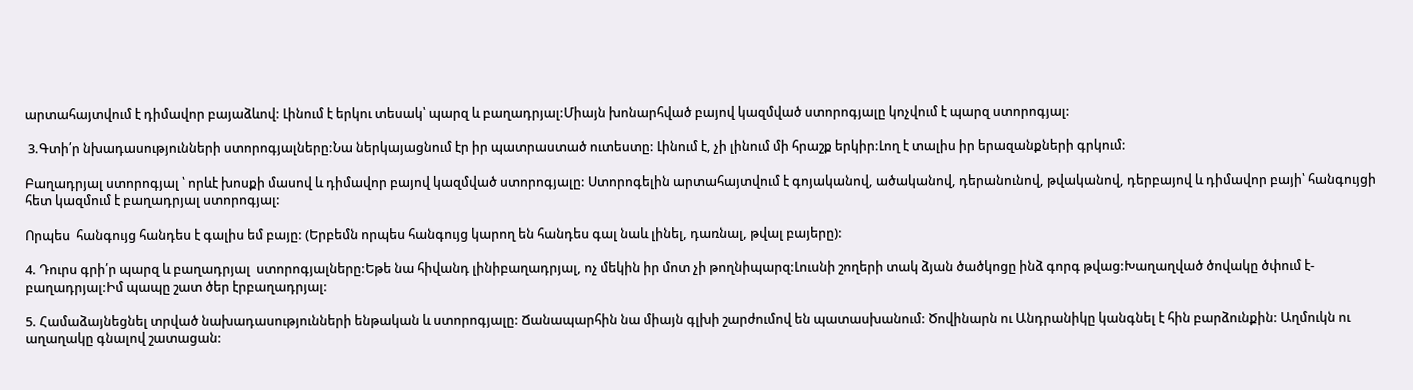արտահայտվում է դիմավոր բայաձևով: Լինում է երկու տեսակ՝ պարզ և բաղադրյալ:Միայն խոնարհված բայով կազմված ստորոգյալը կոչվում է պարզ ստորոգյալ:

 3.Գտի՛ր նխադասությունների ստորոգյալները:Նա ներկայացնում էր իր պատրաստած ուտեստը: Լինում է, չի լինում մի հրաշք երկիր:Լող է տալիս իր երազանքների գրկում:

Բաղադրյալ ստորոգյալ ՝ որևէ խոսքի մասով և դիմավոր բայով կազմված ստորոգյալը: Ստորոգելին արտահայտվում է գոյականով, ածականով, դերանունով, թվականով, դերբայով և դիմավոր բայի՝ հանգույցի հետ կազմում է բաղադրյալ ստորոգյալ:

Որպես  հանգույց հանդես է գալիս եմ բայը: (Երբեմն որպես հանգույց կարող են հանդես գալ նաև լինել, դառնալ, թվալ բայերը):

4. Դուրս գրի՛ր պարզ և բաղադրյալ  ստորոգյալները:Եթե նա հիվանդ լինիբաղադրյալ, ոչ մեկին իր մոտ չի թողնիպարզ:Լուսնի շողերի տակ ձյան ծածկոցը ինձ գորգ թվաց:Խաղաղված ծովակը ծփում է-բաղադրյալ:Իմ պապը շատ ծեր էրբաղադրյալ:

5. Համաձայնեցնել տրված նախադասությունների ենթական և ստորոգյալը: Ճանապարհին նա միայն գլխի շարժումով են պատասխանում: Ծովինարն ու Անդրանիկը կանգնել է հին բարձունքին: Աղմուկն ու աղաղակը գնալով շատացան: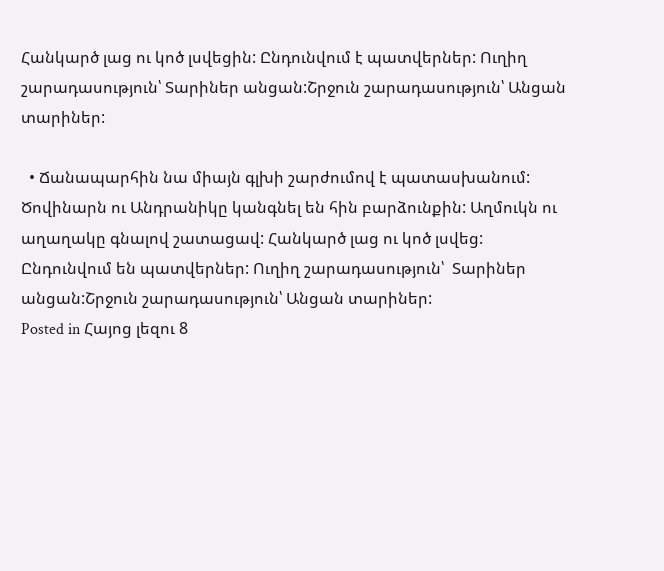Հանկարծ լաց ու կոծ լսվեցին: Ընդունվում է պատվերներ: Ուղիղ շարադասություն՝ Տարիներ անցան:Շրջուն շարադասություն՝ Անցան տարիներ:

  • Ճանապարհին նա միայն գլխի շարժումով է պատասխանում: Ծովինարն ու Անդրանիկը կանգնել են հին բարձունքին: Աղմուկն ու աղաղակը գնալով շատացավ: Հանկարծ լաց ու կոծ լսվեց: Ընդունվում են պատվերներ: Ուղիղ շարադասություն՝  Տարիներ անցան:Շրջուն շարադասություն՝ Անցան տարիներ:
Posted in Հայոց լեզու 8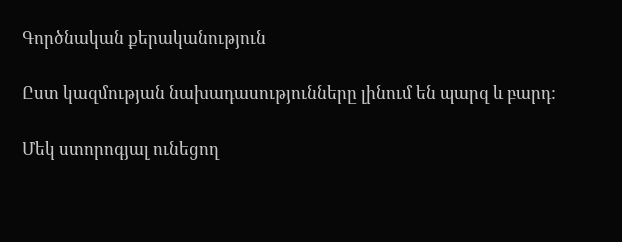Գործնական քերականություն

Ըստ կազմության նախադասությունները լինում են պարզ և բարդ:

Մեկ ստորոգյալ ունեցող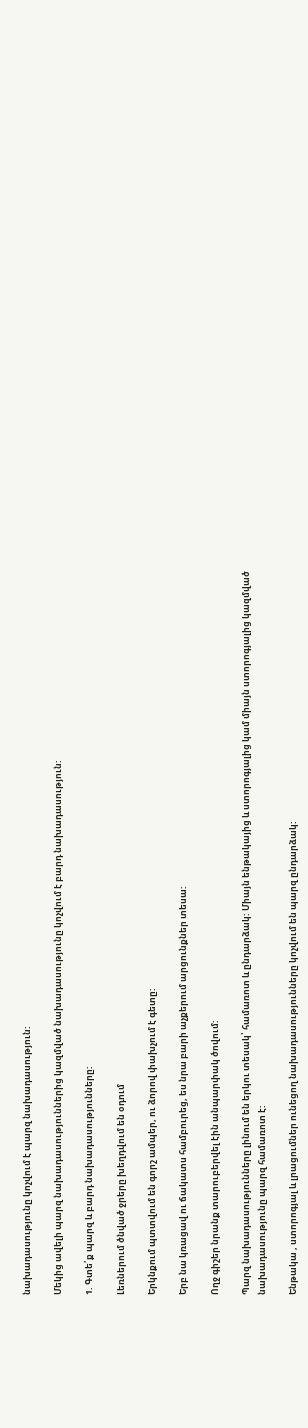նախադասությունը կոչվում է պարզ նախադասություն:

Մեկից ավելի պարզ նախադասություններից կազմված նախադասությունը կոչվում է բարդ նախադասություն:

1. Գտե՛ք պարզ և բարդ նախադասությունները:

Լեռներում ծնված ջրերը խեղդվում են օդում

Երկնքում պտտվում են գորշ ամպեր, ու ձորով փախչում է գետը:

Երբ նա կռացավ ու ճակատս համբուրեց, ես նրա բարի աչքերում արցունքներ տեսա:

Ողջ գիշեր նրանք տարուբերվել էին անպարփակ ծովում:

Պարզ նախադասությունները լինում են երկու տեսակ՝ համառոտ և ընդարձակ: Միայն ենթակայից և ստորոգյալից կամ միայն ստորոգյալից կազմված նախադասությունը պարզ համառոտ է:

Ենթակա , ստորոգյալ և լրացումներ ունեցող նախադասությունները կոչվում են պարզ ընդարձակ: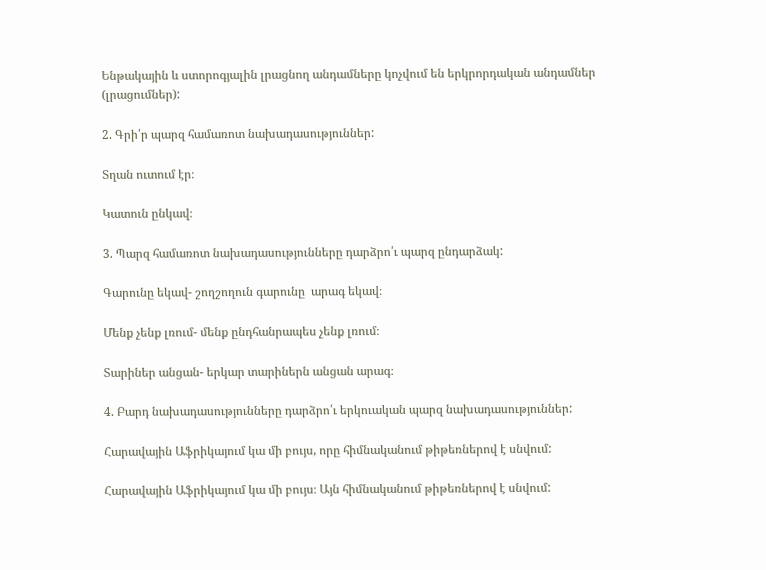Ենթակային և ստորոգյալին լրացնող անդամները կոչվում են երկրորդական անդամներ (լրացումներ):

2. Գրի՛ր պարզ համառոտ նախադասություններ:

Տղան ուտում էր։

Կատուն ընկավ։

3. Պարզ համառոտ նախադասությունները դարձրո՛ւ պարզ ընդարձակ:

Գարունը եկավ- շողշողուն գարունը  արագ եկավ։

Մենք չենք լռում- մենք ընդհանրապես չենք լռում։

Տարիներ անցան- երկար տարիներն անցան արագ։

4. Բարդ նախադասությունները դարձրո՛ւ երկուական պարզ նախադասություններ:

Հարավային Աֆրիկայում կա մի բույս, որը հիմնականում թիթեռներով է սնվում:

Հարավային Աֆրիկայում կա մի բույս։ Այն հիմնականում թիթեռներով է սնվում: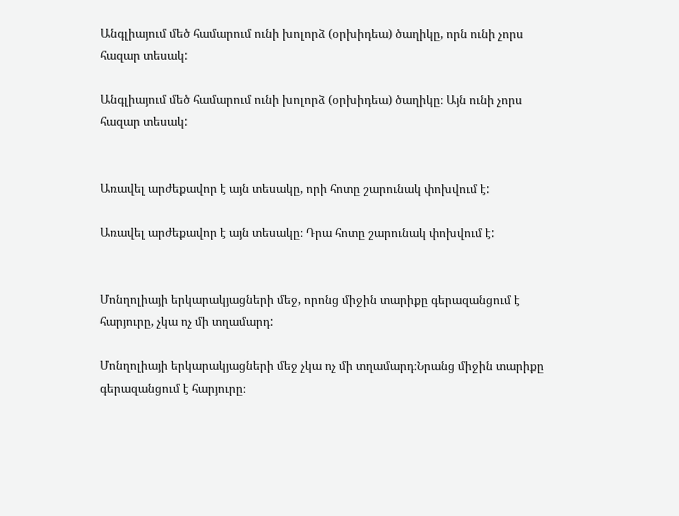Անգլիայում մեծ համարում ունի խոլորձ (օրխիդեա) ծաղիկը, որն ունի չորս հազար տեսակ:

Անգլիայում մեծ համարում ունի խոլորձ (օրխիդեա) ծաղիկը։ Այն ունի չորս հազար տեսակ:


Առավել արժեքավոր է այն տեսակը, որի հոտը շարունակ փոխվում է:

Առավել արժեքավոր է այն տեսակը։ Դրա հոտը շարունակ փոխվում է:


Մոնղոլիայի երկարակյացների մեջ, որոնց միջին տարիքը գերազանցում է հարյուրը, չկա ոչ մի տղամարդ:

Մոնղոլիայի երկարակյացների մեջ չկա ոչ մի տղամարդ։Նրանց միջին տարիքը գերազանցում է հարյուրը։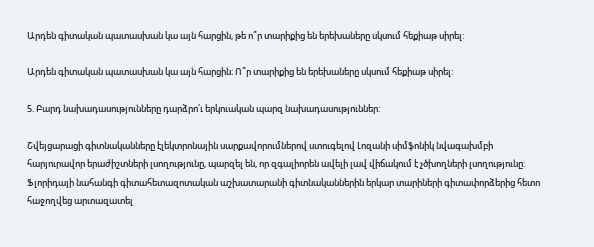Արդեն գիտական պատասխան կա այն հարցին, թե ո՞ր տարիքից են երեխաները սկսում հեքիաթ սիրել:

Արդեն գիտական պատասխան կա այն հարցին։ Ո՞ր տարիքից են երեխաները սկսում հեքիաթ սիրել:

5. Բարդ նախադասությունները դարձրո՛ւ երկուական պարզ նախադասություններ:

Շվեյցարացի գիտնականները էլեկտրոնային սարքավորումներով ստուգելով Լոզանի սիմֆոնիկ նվագախմբի հարյուրավոր երաժիշտների լսողությունը, պարզել են, որ զգալիորեն ավելի լավ վիճակում է չծխողների լսողությունը:
Ֆլորիդայի նահանգի գիտահետազոտական աշխատարանի գիտնականներին երկար տարիների գիտափորձերից հետո հաջողվեց արտազատել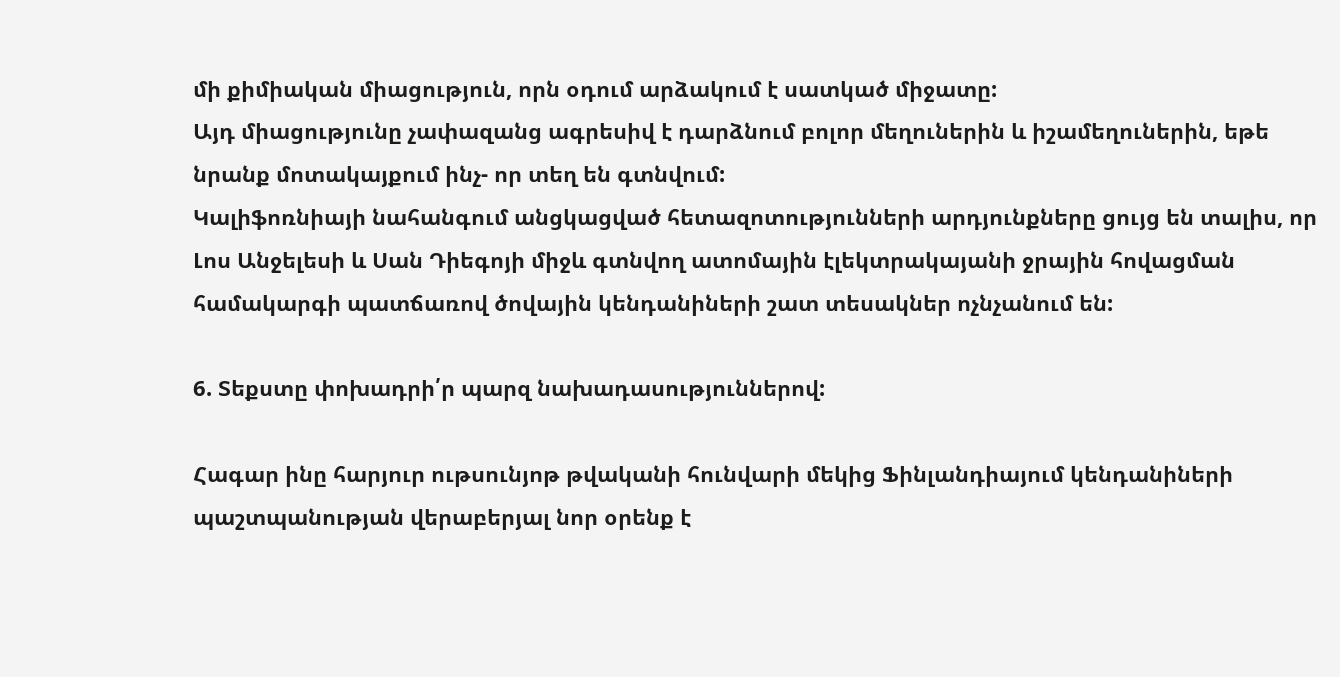մի քիմիական միացություն, որն օդում արձակում է սատկած միջատը:
Այդ միացությունը չափազանց ագրեսիվ է դարձնում բոլոր մեղուներին և իշամեղուներին, եթե նրանք մոտակայքում ինչ- որ տեղ են գտնվում:
Կալիֆոռնիայի նահանգում անցկացված հետազոտությունների արդյունքները ցույց են տալիս, որ Լոս Անջելեսի և Սան Դիեգոյի միջև գտնվող ատոմային էլեկտրակայանի ջրային հովացման համակարգի պատճառով ծովային կենդանիների շատ տեսակներ ոչնչանում են:

6. Տեքստը փոխադրի՛ր պարզ նախադասություններով:

Հագար ինը հարյուր ութսունյոթ թվականի հունվարի մեկից Ֆինլանդիայում կենդանիների պաշտպանության վերաբերյալ նոր օրենք է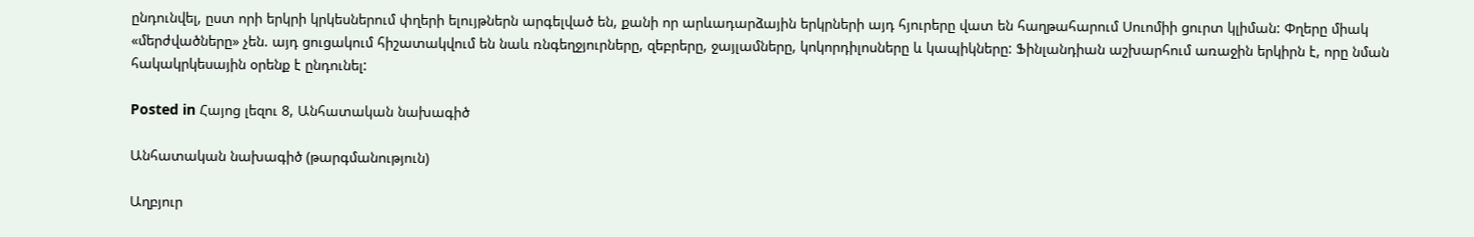ընդունվել, ըստ որի երկրի կրկեսներում փղերի ելույթներն արգելված են, քանի որ արևադարձային երկրների այդ հյուրերը վատ են հաղթահարում Սուոմիի ցուրտ կլիման: Փղերը միակ «մերժվածները» չեն. այդ ցուցակում հիշատակվում են նաև ռնգեղջյուրները, զեբրերը, ջայլամները, կոկորդիլոսները և կապիկները: Ֆինլանդիան աշխարհում առաջին երկիրն է, որը նման հակակրկեսային օրենք է ընդունել:

Posted in Հայոց լեզու 8, Անհատական նախագիծ

Անհատական նախագիծ (թարգմանություն)

Աղբյուր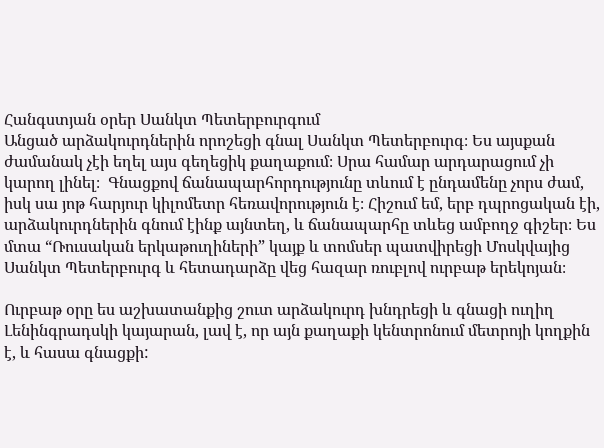Հանգստյան օրեր Սանկտ Պետերբուրգում
Անցած արձակուրդներին որոշեցի գնալ Սանկտ Պետերբուրգ։ Ես այսքան ժամանակ չէի եղել այս գեղեցիկ քաղաքում։ Սրա համար արդարացում չի կարող լինել։  Գնացքով ճանապարհորդությունը տևում է ընդամենը չորս ժամ, իսկ սա յոթ հարյուր կիլոմետր հեռավորություն է։ Հիշում եմ, երբ դպրոցական էի, արձակուրդներին գնում էինք այնտեղ, և ճանապարհը տևեց ամբողջ գիշեր։ Ես մտա “Ռուսական երկաթուղիների” կայք և տոմսեր պատվիրեցի Մոսկվայից Սանկտ Պետերբուրգ և հետադարձը վեց հազար ռուբլով ուրբաթ երեկոյան։

Ուրբաթ օրը ես աշխատանքից շուտ արձակուրդ խնդրեցի և գնացի ուղիղ Լենինգրադսկի կայարան, լավ է, որ այն քաղաքի կենտրոնում մետրոյի կողքին է, և հասա գնացքի: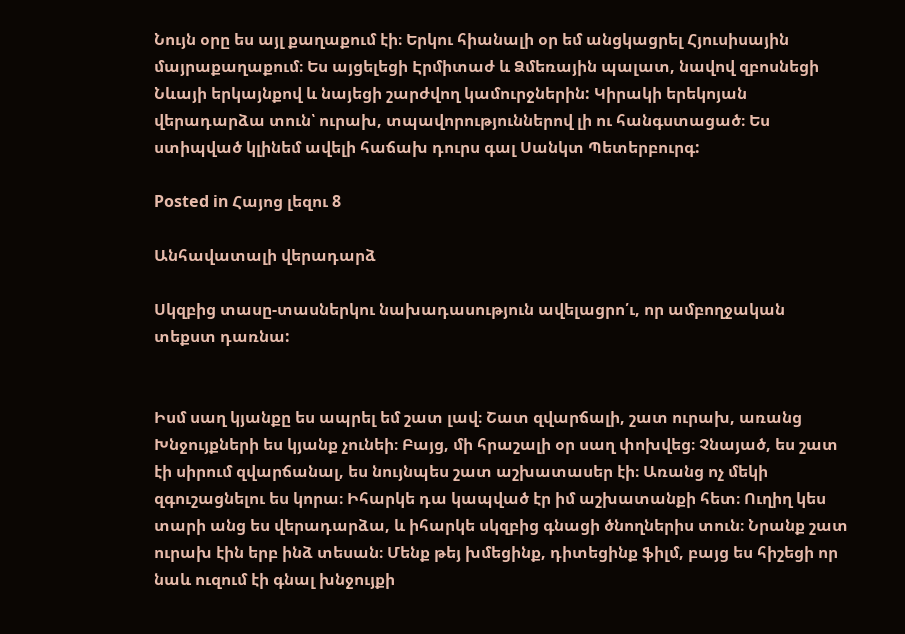Նույն օրը ես այլ քաղաքում էի։ Երկու հիանալի օր եմ անցկացրել Հյուսիսային մայրաքաղաքում։ Ես այցելեցի Էրմիտաժ և Ձմեռային պալատ, նավով զբոսնեցի Նևայի երկայնքով և նայեցի շարժվող կամուրջներին: Կիրակի երեկոյան վերադարձա տուն՝ ուրախ, տպավորություններով լի ու հանգստացած։ Ես ստիպված կլինեմ ավելի հաճախ դուրս գալ Սանկտ Պետերբուրգ:

Posted in Հայոց լեզու 8

Անհավատալի վերադարձ

Սկզբից տասը-տասներկու նախադասություն ավելացրո՛ւ, որ ամբողջական տեքստ դառնա:


Իսմ սաղ կյանքը ես ապրել եմ շատ լավ։ Շատ զվարճալի, շատ ուրախ, առանց Խնջույքների ես կյանք չունեի։ Բայց, մի հրաշալի օր սաղ փոխվեց։ Չնայած, ես շատ էի սիրում զվարճանալ, ես նույնպես շատ աշխատասեր էի։ Առանց ոչ մեկի զգուշացնելու ես կորա։ Իհարկե դա կապված էր իմ աշխատանքի հետ։ Ուղիղ կես տարի անց ես վերադարձա, և իհարկե սկզբից գնացի ծնողներիս տուն։ Նրանք շատ ուրախ էին երբ ինձ տեսան։ Մենք թեյ խմեցինք, դիտեցինք ֆիլմ, բայց ես հիշեցի որ նաև ուզում էի գնալ խնջույքի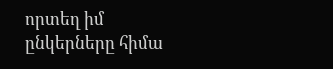որտեղ իմ ընկերները հիմա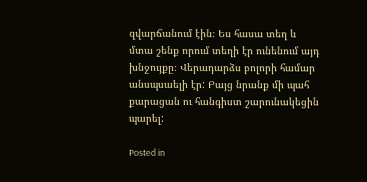զվարճանում էին։ Ես հասա տեղ և մտա շենք որում տեղի էր ունենում այդ խնջույքը։ Վերադարձս բոլորի համար անսպսաելի էր: Բայց նրանք մի պահ քարացան ու հանգիստ շարունակեցին պարել:

Posted in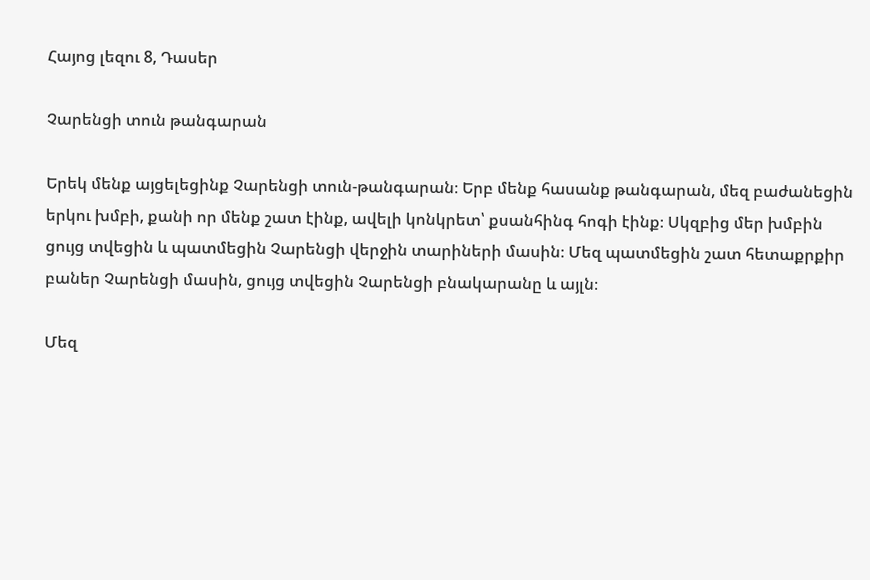Հայոց լեզու 8, Դասեր

Չարենցի տուն թանգարան

Երեկ մենք այցելեցինք Չարենցի տուն-թանգարան։ Երբ մենք հասանք թանգարան, մեզ բաժանեցին երկու խմբի, քանի որ մենք շատ էինք, ավելի կոնկրետ՝ քսանհինգ հոգի էինք։ Սկզբից մեր խմբին ցույց տվեցին և պատմեցին Չարենցի վերջին տարիների մասին։ Մեզ պատմեցին շատ հետաքրքիր բաներ Չարենցի մասին, ցույց տվեցին Չարենցի բնակարանը և այլն։

Մեզ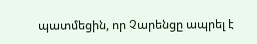պատմեցին, որ Չարենցը ապրել է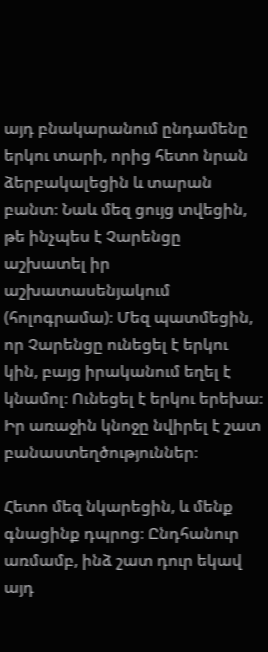այդ բնակարանում ընդամենը երկու տարի, որից հետո նրան ձերբակալեցին և տարան բանտ։ Նաև մեզ ցույց տվեցին, թե ինչպես է Չարենցը աշխատել իր աշխատասենյակում (հոլոգրամա)։ Մեզ պատմեցին, որ Չարենցը ունեցել է երկու կին, բայց իրականում եղել է կնամոլ։ Ունեցել է երկու երեխա։ Իր առաջին կնոջը նվիրել է շատ բանաստեղծություններ։

Հետո մեզ նկարեցին, և մենք գնացինք դպրոց։ Ընդհանուր առմամբ, ինձ շատ դուր եկավ այդ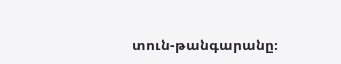տուն-թանգարանը։